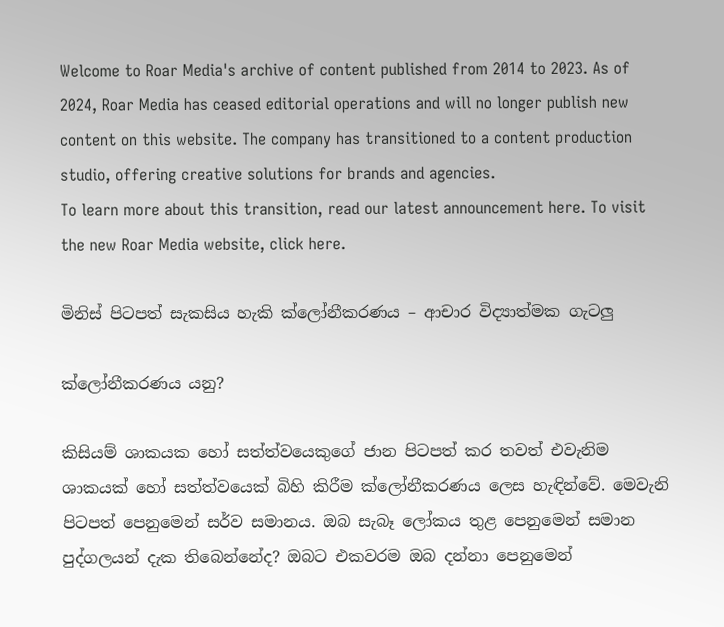Welcome to Roar Media's archive of content published from 2014 to 2023. As of 2024, Roar Media has ceased editorial operations and will no longer publish new content on this website. The company has transitioned to a content production studio, offering creative solutions for brands and agencies.
To learn more about this transition, read our latest announcement here. To visit the new Roar Media website, click here.

මිනිස් පිටපත් සැකසිය හැකි ක්ලෝනීකරණය – ආචාර විද්‍යාත්මක ගැටලු

ක්ලෝනීකරණය යනු?

කිසියම් ශාකයක හෝ සත්ත්වයෙකුගේ ජාන පිටපත් කර තවත් එවැනිම ශාකයක් හෝ සත්ත්වයෙක් බිහි කිරීම ක්ලෝනීකරණය ලෙස හැඳින්වේ. මෙවැනි පිටපත් පෙනුමෙන් සර්ව සමානය. ඔබ සැබෑ ලෝකය තුළ පෙනුමෙන් සමාන පුද්ගලයන් දැක තිබෙන්නේද? ඔබට එකවරම ඔබ දන්නා පෙනුමෙන්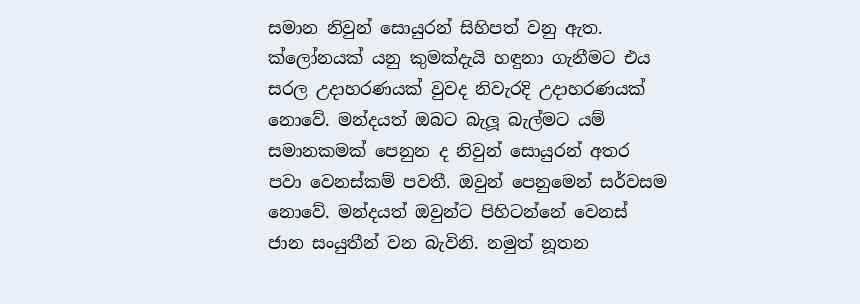සමාන නිවුන් සොයුරන් සිහිපත් වනු ඇත. ක්ලෝනයක් යනු කුමක්දැයි හඳුනා ගැනීමට එය සරල උදාහරණයක් වුවද නිවැරදි උදාහරණයක් නොවේ. මන්දයත් ඔබට බැලූ බැල්මට යම් සමානකමක් පෙනුන ද නිවුන් සොයුරන් අතර පවා වෙනස්කම් පවතී. ඔවුන් පෙනුමෙන් සර්වසම නොවේ. මන්දයත් ඔවුන්ට පිහිටන්නේ වෙනස් ජාන සංයුතීන් වන බැවිනි. නමුත් නූතන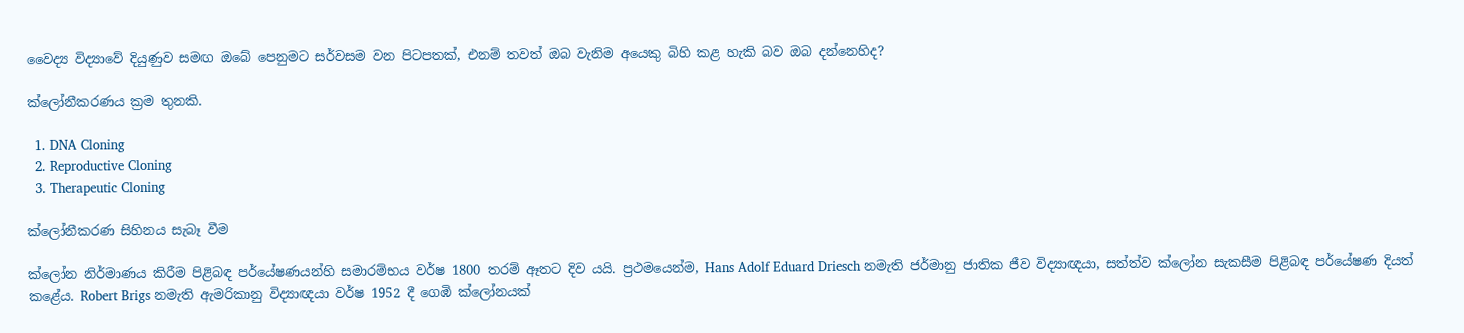වෛද්‍ය විද්‍යාවේ දියුණුව සමඟ ඔබේ පෙනුමට සර්වසම වන පිටපතක්, එනම් තවත් ඔබ වැනිම අයෙකු බිහි කළ හැකි බව ඔබ දන්නෙහිද?

ක්ලෝනීකරණය ක්‍රම තුනකි.

  1. DNA Cloning
  2. Reproductive Cloning
  3. Therapeutic Cloning

ක්ලෝනීකරණ සිහිනය සැබෑ වීම

ක්ලෝන නිර්මාණය කිරීම පිළිබඳ පර්යේෂණයන්හි සමාරම්භය වර්ෂ 1800 තරම් ඈතට දිව යයි. ප්‍රථමයෙන්ම, Hans Adolf Eduard Driesch නමැති ජර්මානු ජාතික ජීව විද්‍යාඥයා, සත්ත්ව ක්ලෝන සැකසීම පිළිබඳ පර්යේෂණ දියත් කළේය. Robert Brigs නමැති ඇමරිකානු විද්‍යාඥයා වර්ෂ 1952 දී ගෙඹි ක්ලෝනයක්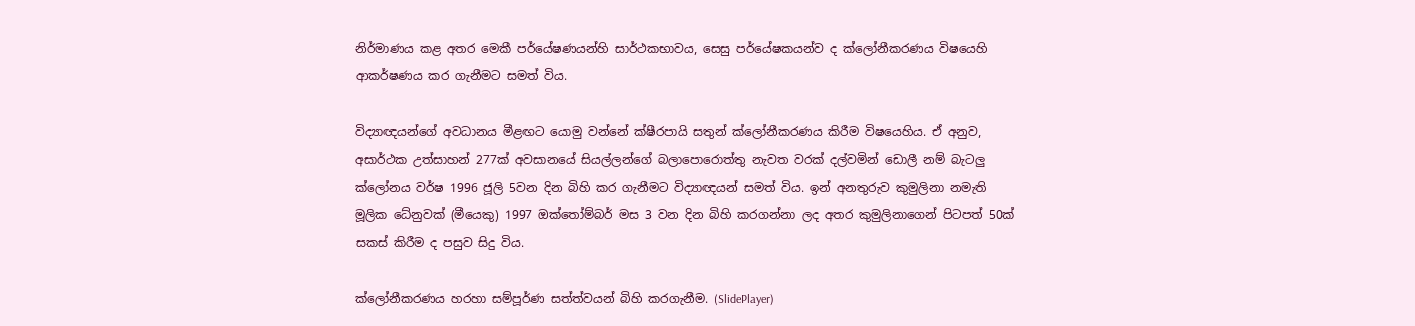නිර්මාණය කළ අතර මෙකී පර්යේෂණයන්හි සාර්ථකභාවය, සෙසු පර්යේෂකයන්ව ද ක්ලෝනීකරණය විෂයෙහි ආකර්ෂණය කර ගැනීමට සමත් විය.

විද්‍යාඥයන්ගේ අවධානය මීළඟට යොමු වන්නේ ක්ෂීරපායි සතුන් ක්ලෝනීකරණය කිරීම විෂයෙහිය. ඒ අනුව, අසාර්ථක උත්සාහන් 277ක් අවසානයේ සියල්ලන්ගේ බලාපොරොත්තු නැවත වරක් දල්වමින් ඩොලී නම් බැටලු ක්ලෝනය වර්ෂ 1996 ජූලි 5වන දින බිහි කර ගැනීමට විද්‍යාඥයන් සමත් විය. ඉන් අනතුරුව කුමුලිනා නමැති මූලික ධේනුවක් (මීයෙකු) 1997 ඔක්තෝම්බර් මස 3 වන දින බිහි කරගන්නා ලද අතර කුමුලිනාගෙන් පිටපත් 50ක් සකස් කිරීම ද පසුව සිදු විය.

ක්ලෝනීකරණය හරහා සම්පූර්ණ සත්ත්වයන් බිහි කරගැනීම. (SlidePlayer)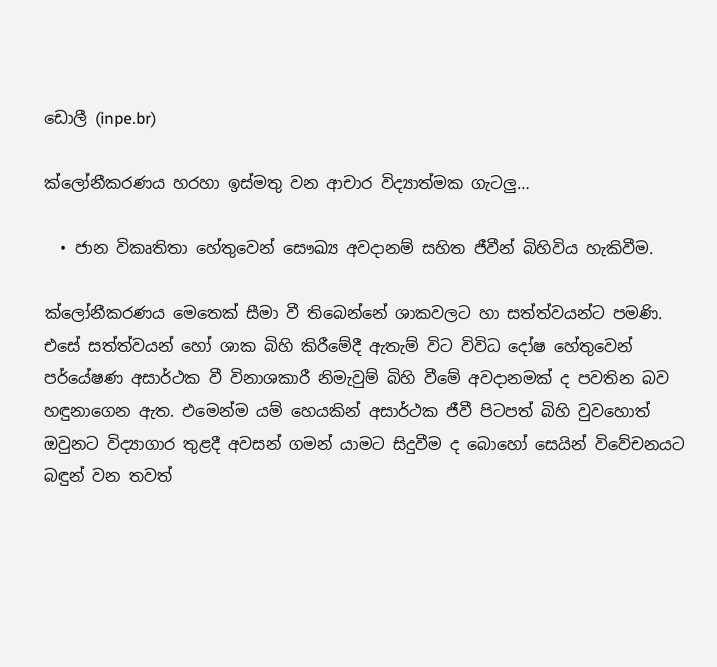ඩොලී (inpe.br)

ක්ලෝනීකරණය හරහා ඉස්මතු වන ආචාර විද්‍යාත්මක ගැටලු…

  • ජාන විකෘතිතා හේතුවෙන් සෞඛ්‍ය අවදානම් සහිත ජීවීන් බිහිවිය හැකිවීම.

ක්ලෝනීකරණය මෙතෙක් සීමා වී තිබෙන්නේ ශාකවලට හා සත්ත්වයන්ට පමණි. එසේ සත්ත්වයන් හෝ ශාක බිහි කිරීමේදී ඇතැම් විට විවිධ දෝෂ හේතුවෙන් පර්යේෂණ අසාර්ථක වී විනාශකාරී නිමැවුම් බිහි වීමේ අවදානමක් ද පවතින බව හඳුනාගෙන ඇත. එමෙන්ම යම් හෙයකින් අසාර්ථක ජීවී පිටපත් බිහි වුවහොත් ඔවුනට විද්‍යාගාර තුළදී අවසන් ගමන් යාමට සිදුවීම ද බොහෝ සෙයින් විවේචනයට බඳුන් වන තවත්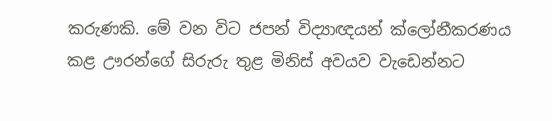කරුණකි. මේ වන විට ජපන් විද්‍යාඥයන් ක්ලෝනීකරණය කළ ඌරන්ගේ සිරුරු තුළ මිනිස් අවයව වැඩෙන්නට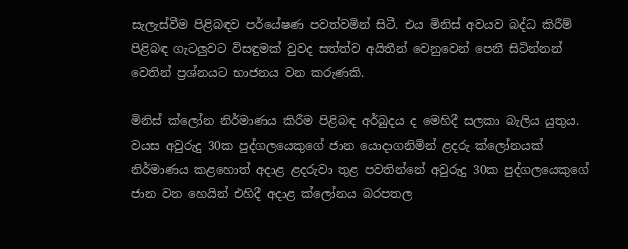සැලැස්වීම පිළිබඳව පර්යේෂණ පවත්වමින් සිටී. එය මිනිස් අවයව බද්ධ කිරීම් පිළිබඳ ගැටලුවට විසඳුමක් වුවද සත්ත්ව අයිතීන් වෙනුවෙන් පෙනී සිටින්නන් වෙතින් ප්‍රශ්නයට භාජනය වන කරුණකි.

මිනිස් ක්ලෝන නිර්මාණය කිරීම පිළිබඳ අර්බුදය ද මෙහිදී සලකා බැලිය යුතුය. වයස අවුරුදු 30ක පුද්ගලයෙකුගේ ජාන යොදාගනිමින් ළදරු ක්ලෝනයක් නිර්මාණය කළහොත් අදාළ ළදරුවා තුළ පවතින්නේ අවුරුදු 30ක පුද්ගලයෙකුගේ ජාන වන හෙයින් එහිදී අදාළ ක්ලෝනය බරපතල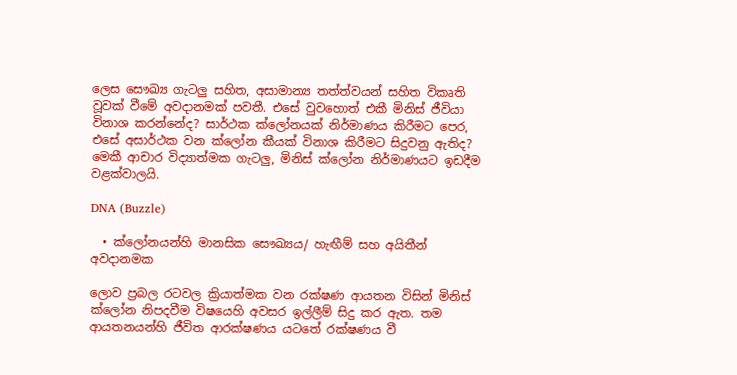ලෙස සෞඛ්‍ය ගැටලු සහිත, අසාමාන්‍ය තත්ත්වයන් සහිත විකෘති වූවක් වීමේ අවදානමක් පවතී. එසේ වුවහොත් එකී මිනිස් ජීවියා විනාශ කරන්නේද? සාර්ථක ක්ලෝනයක් නිර්මාණය කිරීමට පෙර, එසේ අසාර්ථක වන ක්ලෝන කීයක් විනාශ කිරීමට සිදුවනු ඇතිද? මෙකී ආචාර විද්‍යාත්මක ගැටලු, මිනිස් ක්ලෝන නිර්මාණයට ඉඩදීම වළක්වාලයි.

DNA (Buzzle)

  • ක්ලෝනයන්හි මානසික සෞඛ්‍යය/ හැඟීම් සහ අයිතීන් අවදානමක

ලොව ප්‍රබල රටවල ක්‍රියාත්මක වන රක්ෂණ ආයතන විසින් මිනිස් ක්ලෝන නිපදවීම විෂයෙහි අවසර ඉල්ලීම් සිදු කර ඇත. තම ආයතනයන්හි ජීවිත ආරක්ෂණය යටතේ රක්ෂණය වී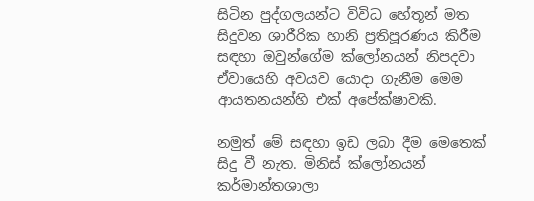සිටින පුද්ගලයන්ට විවිධ හේතූන් මත සිදුවන ශාරීරික හානි ප්‍රතිපූරණය කිරීම සඳහා ඔවුන්ගේම ක්ලෝනයන් නිපදවා ඒවායෙහි අවයව යොදා ගැනීම මෙම ආයතනයන්හි එක් අපේක්ෂාවකි.

නමුත් මේ සඳහා ඉඩ ලබා දීම මෙතෙක් සිදු වී නැත. මිනිස් ක්ලෝනයන් කර්මාන්තශාලා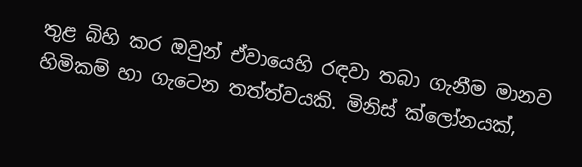තුළ බිහි කර ඔවුන් ඒවායෙහි රඳවා තබා ගැනීම මානව හිමිකම් හා ගැටෙන තත්ත්වයකි. මිනිස් ක්ලෝනයක්,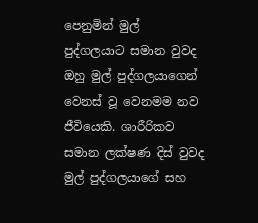පෙනුමින් මුල් පුද්ගලයාට සමාන වුවද ඔහු මුල් පුද්ගලයාගෙන් වෙනස් වූ වෙනමම නව ජීවියෙකි. ශාරීරිකව සමාන ලක්ෂණ දිස් වුවද මුල් පුද්ගලයාගේ සහ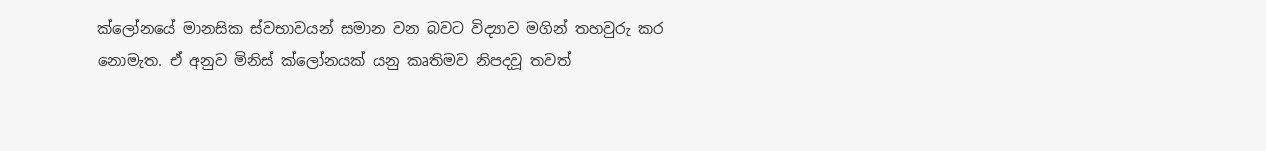ක්ලෝනයේ මානසික ස්වභාවයන් සමාන වන බවට විද්‍යාව මගින් තහවුරු කර නොමැත. ඒ අනුව මිනිස් ක්ලෝනයක් යනු කෘතිමව නිපදවූ තවත්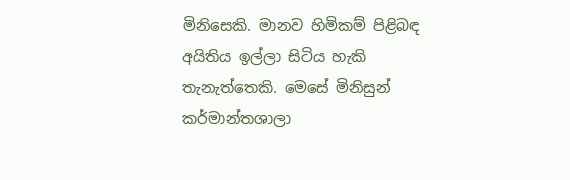මිනිසෙකි. මානව හිමිකම් පිළිබඳ අයිතිය ඉල්ලා සිටිය හැකි තැනැත්තෙකි. මෙසේ මිනිසුන් කර්මාන්තශාලා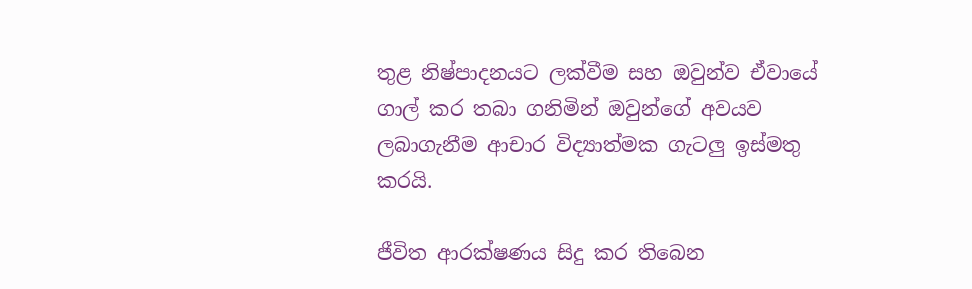තුළ නිෂ්පාදනයට ලක්වීම සහ ඔවුන්ව ඒවායේ ගාල් කර තබා ගනිමින් ඔවුන්ගේ අවයව ලබාගැනීම ආචාර විද්‍යාත්මක ගැටලු ඉස්මතු කරයි.

ජීවිත ආරක්ෂණය සිදු කර තිබෙන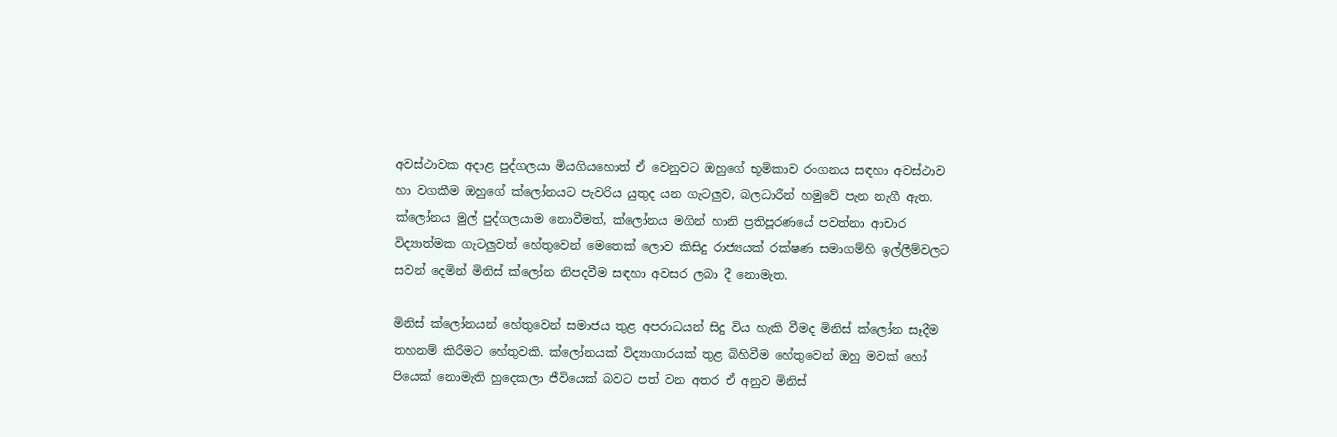අවස්ථාවක අදාළ පුද්ගලයා මියගියහොත් ඒ වෙනුවට ඔහුගේ භූමිකාව රංගනය සඳහා අවස්ථාව හා වගකීම ඔහුගේ ක්ලෝනයට පැවරිය යුතුද යන ගැටලුව, බලධාරීන් හමුවේ පැන නැගී ඇත. ක්ලෝනය මුල් පුද්ගලයාම නොවීමත්, ක්ලෝනය මගින් හානි ප්‍රතිපූරණයේ පවත්නා ආචාර විද්‍යාත්මක ගැටලුවත් හේතුවෙන් මෙතෙක් ලොව කිසිදු රාජ්‍යයක් රක්ෂණ සමාගම්හි ඉල්ලීම්වලට සවන් දෙමින් මිනිස් ක්ලෝන නිපදවීම සඳහා අවසර ලබා දී නොමැත.

මිනිස් ක්ලෝනයන් හේතුවෙන් සමාජය තුළ අපරාධයන් සිදු විය හැකි වීමද මිනිස් ක්ලෝන සෑදීම තහනම් කිරීමට හේතුවකි. ක්ලෝනයක් විද්‍යාගාරයක් තුළ බිහිවීම හේතුවෙන් ඔහු මවක් හෝ පියෙක් නොමැති හුදෙකලා ජීවියෙක් බවට පත් වන අතර ඒ අනුව මිනිස්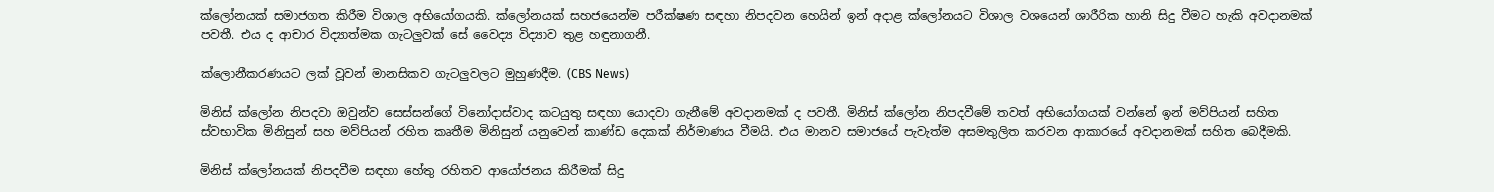ක්ලෝනයක් සමාජගත කිරීම විශාල අභියෝගයකි. ක්ලෝනයක් සහජයෙන්ම පරීක්ෂණ සඳහා නිපදවන හෙයින් ඉන් අදාළ ක්ලෝනයට විශාල වශයෙන් ශාරීරික හානි සිදු වීමට හැකි අවදානමක් පවතී. එය ද ආචාර විද්‍යාත්මක ගැටලුවක් සේ වෛද්‍ය විද්‍යාව තුළ හඳුනාගනී.

ක්ලොනීකරණයට ලක් වූවන් මානසිකව ගැටලුවලට මුහුණදීම. (CBS News)

මිනිස් ක්ලෝන නිපදවා ඔවුන්ව සෙස්සන්ගේ විනෝදාස්වාද කටයුතු සඳහා යොදවා ගැනීමේ අවදානමක් ද පවතී. මිනිස් ක්ලෝන නිපදවීමේ තවත් අභියෝගයක් වන්නේ ඉන් මව්පියන් සහිත ස්වභාවික මිනිසුන් සහ මව්පියන් රහිත කෘතීම මිනිසුන් යනුවෙන් කාණ්ඩ දෙකක් නිර්මාණය වීමයි. එය මානව සමාජයේ පැවැත්ම අසමතුලිත කරවන ආකාරයේ අවදානමක් සහිත බෙදීමකි.

මිනිස් ක්ලෝනයක් නිපදවීම සඳහා හේතු රහිතව ආයෝජනය කිරීමක් සිදු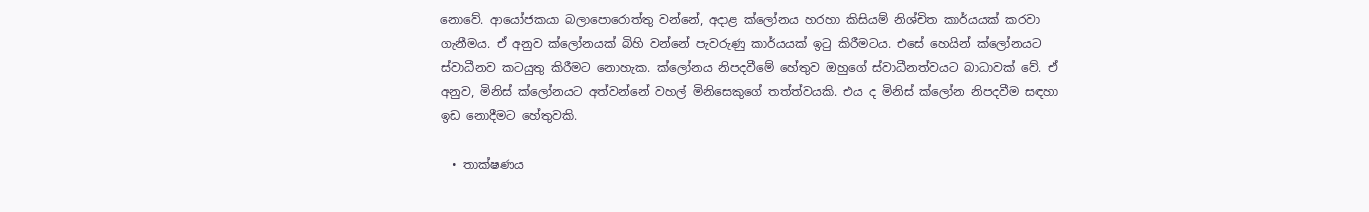නොවේ. ආයෝජකයා බලාපොරොත්තු වන්නේ, අදාළ ක්ලෝනය හරහා කිසියම් නිශ්චිත කාර්යයක් කරවා ගැනීමය. ඒ අනුව ක්ලෝනයක් බිහි වන්නේ පැවරුණු කාර්යයක් ඉටු කිරීමටය. එසේ හෙයින් ක්ලෝනයට ස්වාධීනව කටයුතු කිරීමට නොහැක. ක්ලෝනය නිපදවීමේ හේතුව ඔහුගේ ස්වාධීනත්වයට බාධාවක් වේ. ඒ අනුව, මිනිස් ක්ලෝනයට අත්වන්නේ වහල් මිනිසෙකුගේ තත්ත්වයකි. එය ද මිනිස් ක්ලෝන නිපදවීම සඳහා ඉඩ නොදීමට හේතුවකි.

  • තාක්ෂණය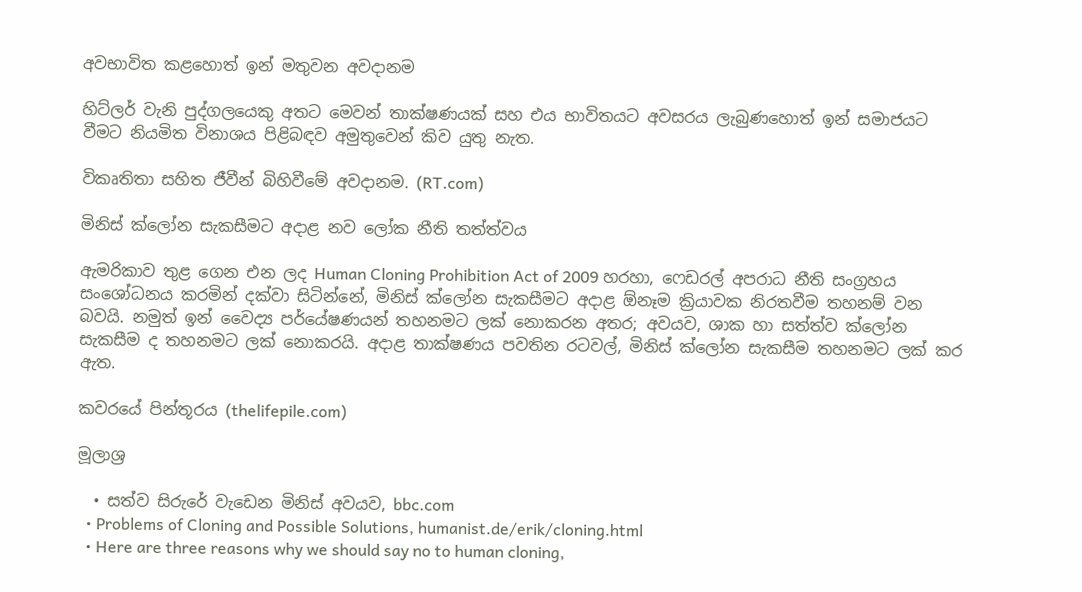අවභාවිත කළහොත් ඉන් මතුවන අවදානම

හිට්ලර් වැනි පුද්ගලයෙකු අතට මෙවන් තාක්ෂණයක් සහ එය භාවිතයට අවසරය ලැබුණහොත් ඉන් සමාජයට වීමට නියමිත විනාශය පිළිබඳව අමුතුවෙන් කිව යුතු නැත.

විකෘතිතා සහිත ජීවීන් බිහිවීමේ අවදානම. (RT.com)

මිනිස් ක්ලෝන සැකසීමට අදාළ නව ලෝක නීති තත්ත්වය

ඇමරිකාව තුළ ගෙන එන ලද Human Cloning Prohibition Act of 2009 හරහා, ෆෙඩරල් අපරාධ නීති සංග්‍රහය සංශෝධනය කරමින් දක්වා සිටින්නේ, මිනිස් ක්ලෝන සැකසීමට අදාළ ඕනෑම ක්‍රියාවක නිරතවීම තහනම් වන බවයි. නමුත් ඉන් වෛද්‍ය පර්යේෂණයන් තහනමට ලක් නොකරන අතර; අවයව, ශාක හා සත්ත්ව ක්ලෝන සැකසීම ද තහනමට ලක් නොකරයි. අදාළ තාක්ෂණය පවතින රටවල්, මිනිස් ක්ලෝන සැකසීම තහනමට ලක් කර ඇත.

කවරයේ පින්තූරය (thelifepile.com)

මූලාශ්‍ර

  • සත්ව සිරුරේ වැඩෙන මිනිස් අවයව, bbc.com
  • Problems of Cloning and Possible Solutions, humanist.de/erik/cloning.html
  • Here are three reasons why we should say no to human cloning,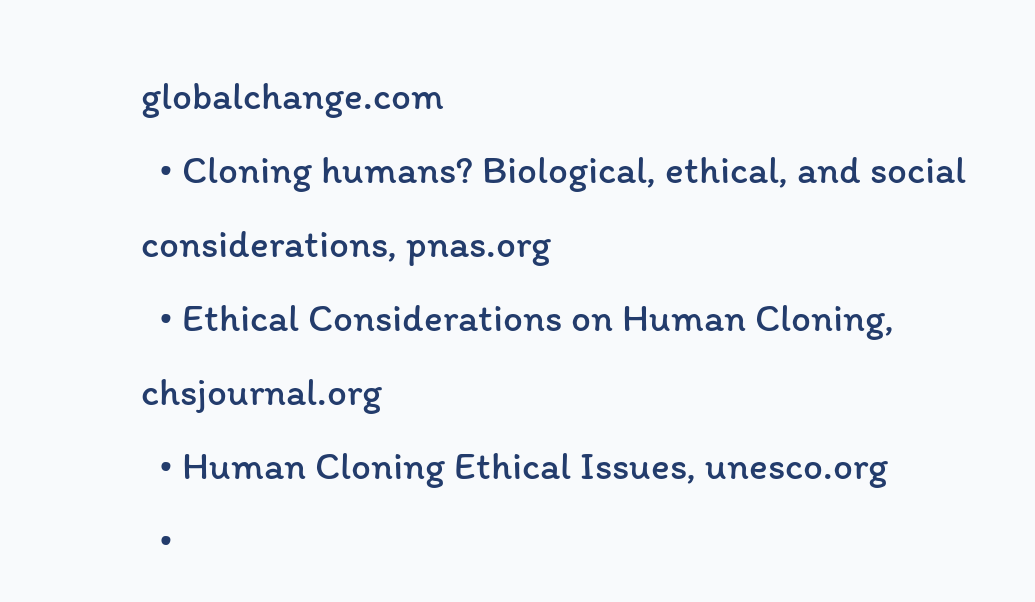globalchange.com
  • Cloning humans? Biological, ethical, and social considerations, pnas.org
  • Ethical Considerations on Human Cloning, chsjournal.org
  • Human Cloning Ethical Issues, unesco.org
  •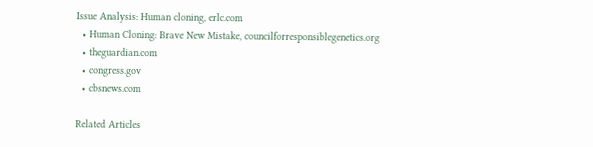Issue Analysis: Human cloning, erlc.com
  • Human Cloning: Brave New Mistake, councilforresponsiblegenetics.org
  • theguardian.com
  • congress.gov
  • cbsnews.com

Related Articles